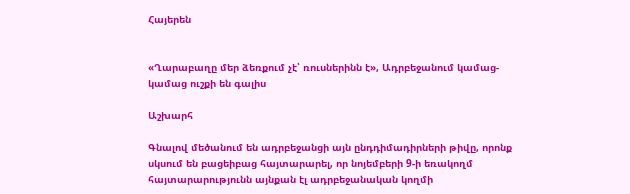Հայերեն


«Ղարաբաղը մեր ձեռքում չէ՝ ռուսներինն է», Ադրբեջանում կամաց-կամաց ուշքի են գալիս

Աշխարհ

Գնալով մեծանում են ադրբեջանցի այն ընդդիմադիրների թիվը, որոնք սկսում են բացեիբաց հայտարարել, որ նոյեմբերի 9-ի եռակողմ հայտարարությունն այնքան էլ ադրբեջանական կողմի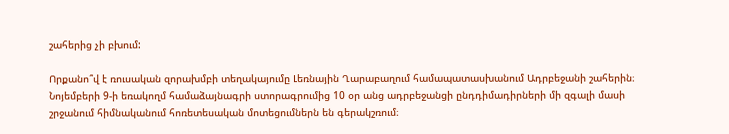շահերից չի բխում:

Որքանո՞վ է ռուսական զորախմբի տեղակայումը Լեռնային Ղարաբաղում համապատասխանում Ադրբեջանի շահերին։ Նոյեմբերի 9-ի եռակողմ համաձայնագրի ստորագրումից 10 օր անց ադրբեջանցի ընդդիմադիրների մի զգալի մասի շրջանում հիմնականում հոռետեսական մոտեցումներն են գերակշռում։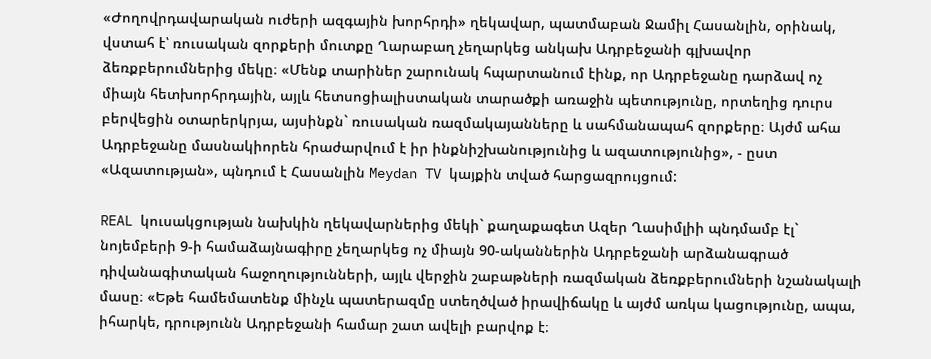«Ժողովրդավարական ուժերի ազգային խորհրդի» ղեկավար, պատմաբան Ջամիլ Հասանլին, օրինակ, վստահ է՝ ռուսական զորքերի մուտքը Ղարաբաղ չեղարկեց անկախ Ադրբեջանի գլխավոր ձեռքբերումներից մեկը։ «Մենք տարիներ շարունակ հպարտանում էինք, որ Ադրբեջանը դարձավ ոչ միայն հետխորհրդային, այլև հետսոցիալիստական տարածքի առաջին պետությունը, որտեղից դուրս բերվեցին օտարերկրյա, այսինքն` ռուսական ռազմակայանները և սահմանապահ զորքերը։ Այժմ ահա Ադրբեջանը մասնակիորեն հրաժարվում է իր ինքնիշխանությունից և ազատությունից», - ըստ «Ազատության», պնդում է Հասանլին Meydan TV կայքին տված հարցազրույցում:

REAL կուսակցության նախկին ղեկավարներից մեկի` քաղաքագետ Ազեր Ղասիմլիի պնդմամբ էլ` նոյեմբերի 9-ի համաձայնագիրը չեղարկեց ոչ միայն 90-ականներին Ադրբեջանի արձանագրած դիվանագիտական հաջողությունների, այլև վերջին շաբաթների ռազմական ձեռքբերումների նշանակալի մասը։ «Եթե համեմատենք մինչև պատերազմը ստեղծված իրավիճակը և այժմ առկա կացությունը, ապա, իհարկե, դրությունն Ադրբեջանի համար շատ ավելի բարվոք է։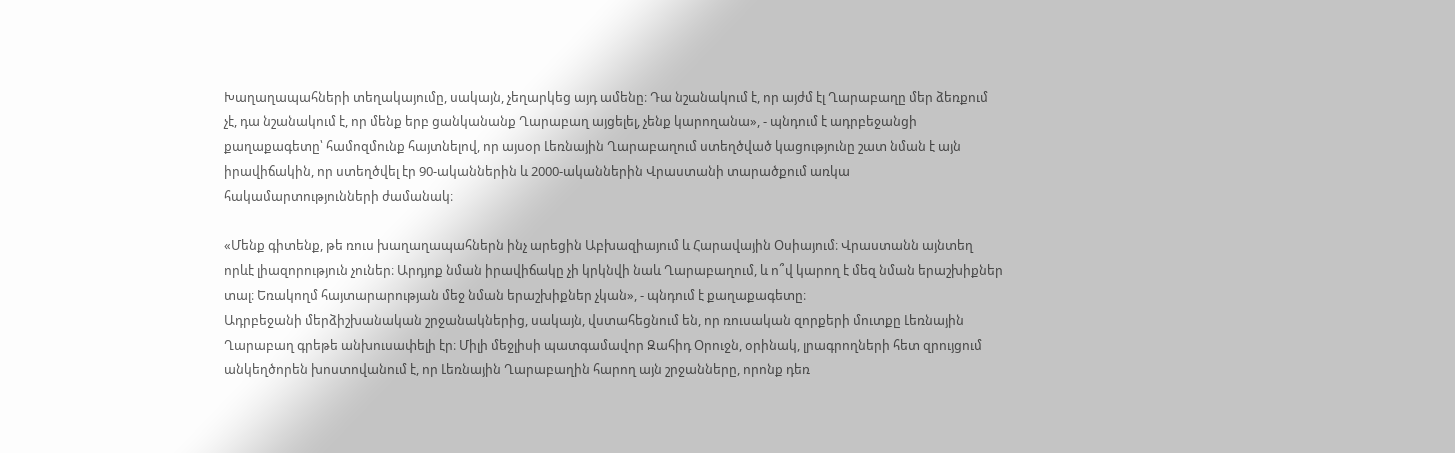Խաղաղապահների տեղակայումը, սակայն, չեղարկեց այդ ամենը։ Դա նշանակում է, որ այժմ էլ Ղարաբաղը մեր ձեռքում չէ, դա նշանակում է, որ մենք երբ ցանկանանք Ղարաբաղ այցելել, չենք կարողանա», - պնդում է ադրբեջանցի քաղաքագետը՝ համոզմունք հայտնելով, որ այսօր Լեռնային Ղարաբաղում ստեղծված կացությունը շատ նման է այն իրավիճակին, որ ստեղծվել էր 90-ականներին և 2000-ականներին Վրաստանի տարածքում առկա հակամարտությունների ժամանակ։

«Մենք գիտենք, թե ռուս խաղաղապահներն ինչ արեցին Աբխազիայում և Հարավային Օսիայում։ Վրաստանն այնտեղ որևէ լիազորություն չուներ։ Արդյոք նման իրավիճակը չի կրկնվի նաև Ղարաբաղում, և ո՞վ կարող է մեզ նման երաշխիքներ տալ։ Եռակողմ հայտարարության մեջ նման երաշխիքներ չկան», - պնդում է քաղաքագետը։
Ադրբեջանի մերձիշխանական շրջանակներից, սակայն, վստահեցնում են, որ ռուսական զորքերի մուտքը Լեռնային Ղարաբաղ գրեթե անխուսափելի էր։ Միլի մեջլիսի պատգամավոր Զահիդ Օրուջն, օրինակ, լրագրողների հետ զրույցում անկեղծորեն խոստովանում է, որ Լեռնային Ղարաբաղին հարող այն շրջանները, որոնք դեռ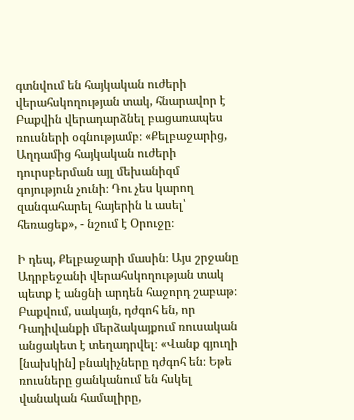գտնվում են հայկական ուժերի վերահսկողության տակ, հնարավոր է Բաքվին վերադարձնել բացառապես ռուսների օգնությամբ։ «Քելբաջարից, Աղդամից հայկական ուժերի դուրսբերման այլ մեխանիզմ գոյություն չունի։ Դու չես կարող զանգահարել հայերին և ասել՝ հեռացեք», - նշում է Օրուջը։

Ի դեպ, Քելբաջարի մասին։ Այս շրջանը Ադրբեջանի վերահսկողության տակ պետք է անցնի արդեն հաջորդ շաբաթ։ Բաքվում, սակայն, դժգոհ են, որ Դադիվանքի մերձակայքում ռուսական անցակետ է տեղադրվել։ «Վանք գյուղի [նախկին] բնակիչները դժգոհ են։ Եթե ռուսները ցանկանում են հսկել վանական համալիրը,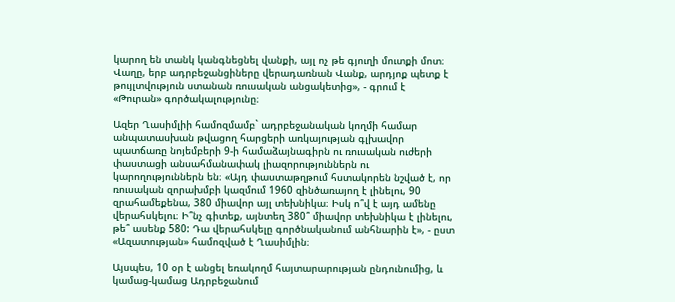կարող են տանկ կանգնեցնել վանքի, այլ ոչ թե գյուղի մուտքի մոտ։ Վաղը, երբ ադրբեջանցիները վերադառնան Վանք, արդյոք պետք է թույլտվություն ստանան ռուսական անցակետից», - գրում է «Թուրան» գործակալությունը։

Ազեր Ղասիմլիի համոզմամբ` ադրբեջանական կողմի համար անպատասխան թվացող հարցերի առկայության գլխավոր պատճառը նոյեմբերի 9-ի համաձայնագիրն ու ռուսական ուժերի փաստացի անսահմանափակ լիազորություններն ու կարողություններն են։ «Այդ փաստաթղթում հստակորեն նշված է, որ ռուսական զորախմբի կազմում 1960 զինծառայող է լինելու, 90 զրահամեքենա, 380 միավոր այլ տեխնիկա։ Իսկ ո՞վ է այդ ամենը վերահսկելու։ Ի՞նչ գիտեք, այնտեղ 380՞ միավոր տեխնիկա է լինելու, թե՞ ասենք 580: Դա վերահսկելը գործնականում անհնարին է», - ըստ «Ազատության» համոզված է Ղասիմլին։

Այսպես, 10 օր է անցել եռակողմ հայտարարության ընդունումից, և կամաց-կամաց Ադրբեջանում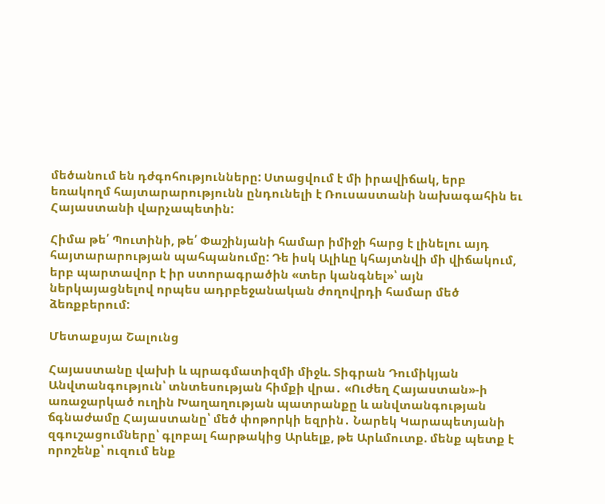մեծանում են դժգոհությունները: Ստացվում է մի իրավիճակ, երբ եռակողմ հայտարարությունն ընդունելի է Ռուսաստանի նախագահին եւ Հայաստանի վարչապետին:

Հիմա թե՛ Պուտինի, թե՛ Փաշինյանի համար իմիջի հարց է լինելու այդ հայտարարության պահպանումը: Դե իսկ Ալիևը կհայտնվի մի վիճակում, երբ պարտավոր է իր ստորագրածին «տեր կանգնել»՝ այն ներկայացնելով որպես ադրբեջանական ժողովրդի համար մեծ ձեռքբերում:

Մետաքսյա Շալունց

Հայաստանը վախի և պրագմատիզմի միջև. Տիգրան Դումիկյան Անվտանգություն՝ տնտեսության հիմքի վրա․ «Ուժեղ Հայաստան»-ի առաջարկած ուղին Խաղաղության պատրանքը և անվտանգության ճգնաժամը Հայաստանը՝ մեծ փոթորկի եզրին․ Նարեկ Կարապետյանի զգուշացումները՝ գլոբալ հարթակից Արևելք, թե Արևմուտք. մենք պետք է որոշենք՝ ուզում ենք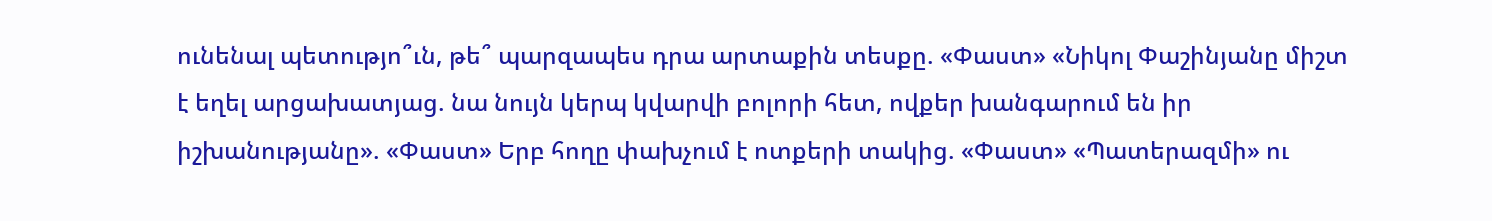ունենալ պետությո՞ւն, թե՞ պարզապես դրա արտաքին տեսքը. «Փաստ» «Նիկոլ Փաշինյանը միշտ է եղել արցախատյաց. նա նույն կերպ կվարվի բոլորի հետ, ովքեր խանգարում են իր իշխանությանը». «Փաստ» Երբ հողը փախչում է ոտքերի տակից. «Փաստ» «Պատերազմի» ու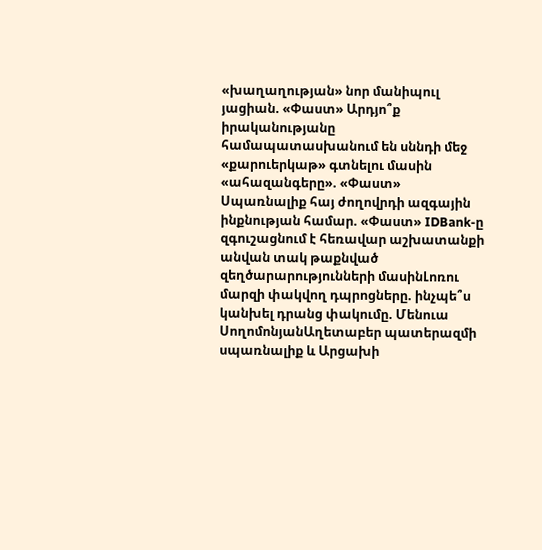«խաղաղության» նոր մանիպուլ յացիան. «Փաստ» Արդյո՞ք իրականությանը համապատասխանում են սննդի մեջ «քարուերկաթ» գտնելու մասին «ահազանգերը». «Փաստ» Սպառնալիք հայ ժողովրդի ազգային ինքնության համար. «Փաստ» IDBank-ը զգուշացնում է հեռավար աշխատանքի անվան տակ թաքնված զեղծարարությունների մասինԼոռու մարզի փակվող դպրոցները. ինչպե՞ս կանխել դրանց փակումը. Մենուա ՍողոմոնյանԱղետաբեր պատերազմի սպառնալիք և Արցախի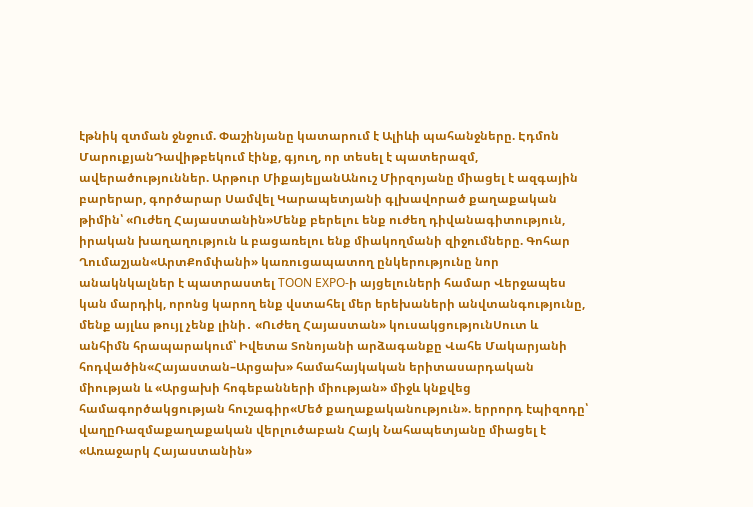էթնիկ զտման ջնջում. Փաշինյանը կատարում է Ալիևի պահանջները. Էդմոն ՄարուքյանԴավիթբեկում էինք, գյուղ, որ տեսել է պատերազմ, ավերածություններ. Արթուր ՄիքայելյանԱնուշ Միրզոյանը միացել է ազգային բարերար, գործարար Սամվել Կարապետյանի գլխավորած քաղաքական թիմին՝ «Ուժեղ Հայաստանին»Մենք բերելու ենք ուժեղ դիվանագիտություն, իրական խաղաղություն և բացառելու ենք միակողմանի զիջումները. Գոհար Ղումաշյան«ԱրտՔոմփանի» կառուցապատող ընկերությունը նոր անակնկալներ է պատրաստել TOON EXPO-ի այցելուների համար Վերջապես կան մարդիկ, որոնց կարող ենք վստահել մեր երեխաների անվտանգությունը, մենք այլևս թույլ չենք լինի․ «Ուժեղ Հայաստան» կուսակցությունՍուտ և անհիմն հրապարակում՝ Իվետա Տոնոյանի արձագանքը Վահե Մակարյանի հոդվածին«Հայաստան–Արցախ» համահայկական երիտասարդական միության և «Արցախի հոգեբանների միության» միջև կնքվեց համագործակցության հուշագիր«Մեծ քաղաքականություն». երրորդ էպիզոդը՝ վաղըՌազմաքաղաքական վերլուծաբան Հայկ Նահապետյանը միացել է «Առաջարկ Հայաստանին»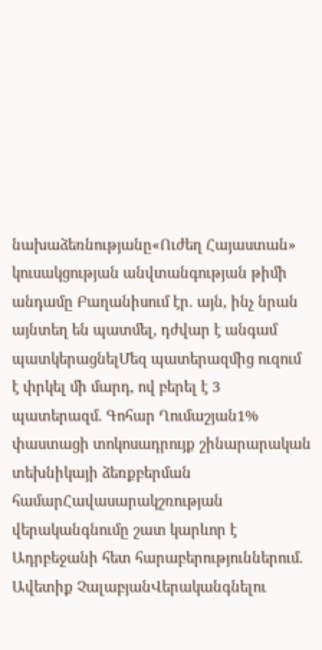նախաձեռնությանը«Ուժեղ Հայաստան» կուսակցության անվտանգության թիմի անդամը Բաղանիսում էր. այն, ինչ նրան այնտեղ են պատմել, դժվար է անգամ պատկերացնելՄեզ պատերազմից ուզում է փրկել մի մարդ, ով բերել է 3 պատերազմ. Գոհար Ղումաշյան1% փաստացի տոկոսադրույք շինարարական տեխնիկայի ձեռքբերման համարՀավասարակշռության վերականգնումը շատ կարևոր է Ադրբեջանի հետ հարաբերություններում. Ավետիք ՉալաբյանՎերականգնելու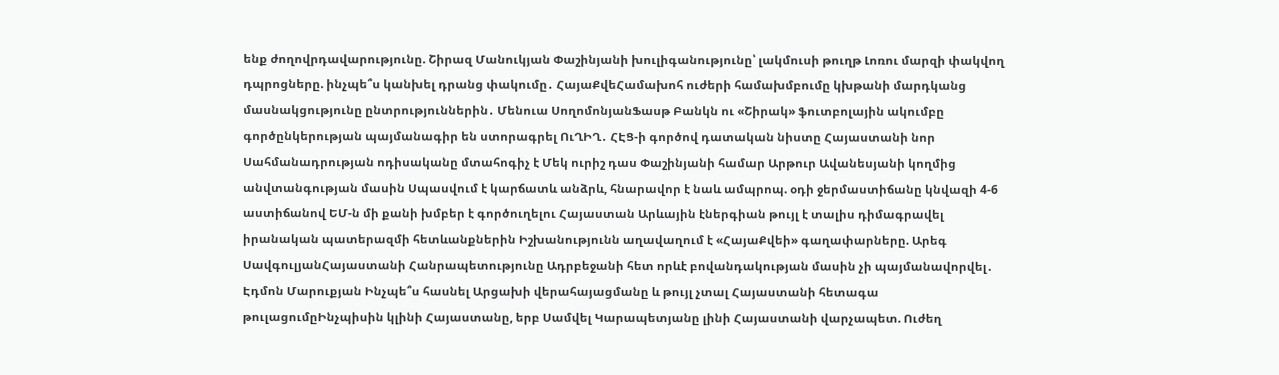ենք ժողովրդավարությունը. Շիրազ Մանուկյան Փաշինյանի խուլիգանությունը՝ լակմուսի թուղթ Լոռու մարզի փակվող դպրոցները. ինչպե՞ս կանխել դրանց փակումը․ ՀայաՔվեՀամախոհ ուժերի համախմբումը կխթանի մարդկանց մասնակցությունը ընտրություններին․ Մենուա ՍողոմոնյանՖասթ Բանկն ու «Շիրակ» ֆուտբոլային ակումբը գործընկերության պայմանագիր են ստորագրել ՈւՂԻՂ․ ՀԷՑ-ի գործով դատական նիստը Հայաստանի նոր Սահմանադրության ոդիսականը մտահոգիչ է Մեկ ուրիշ դաս Փաշինյանի համար Արթուր Ավանեսյանի կողմից անվտանգության մասին Սպասվում է կարճատև անձրև, հնարավոր է նաև ամպրոպ. օդի ջերմաստիճանը կնվազի 4-6 աստիճանով ԵՄ-ն մի քանի խմբեր է գործուղելու Հայաստան Արևային էներգիան թույլ է տալիս դիմագրավել իրանական պատերազմի հետևանքներին Իշխանությունն աղավաղում է «ՀայաՔվեի» գաղափարները. Արեգ ՍավգուլյանՀայաստանի Հանրապետությունը Ադրբեջանի հետ որևէ բովանդակության մասին չի պայմանավորվել․ Էդմոն Մարուքյան Ինչպե՞ս հասնել Արցախի վերահայացմանը և թույլ չտալ Հայաստանի հետագա թուլացումըԻնչպիսին կլինի Հայաստանը, երբ Սամվել Կարապետյանը լինի Հայաստանի վարչապետ. Ուժեղ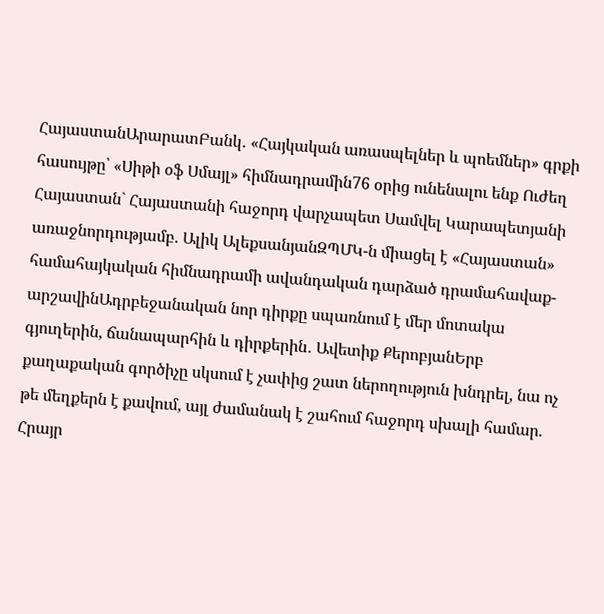ՀայաստանԱրարատԲանկ․ «Հայկական առասպելներ և պոեմներ» գրքի հասույթը՝ «Սիթի օֆ Սմայլ» հիմնադրամին76 օրից ունենալու ենք Ուժեղ Հայաստան` Հայաստանի հաջորդ վարչապետ Սամվել Կարապետյանի առաջնորդությամբ. Ալիկ ԱլեքսանյանԶՊՄԿ-ն միացել է «Հայաստան» համահայկական հիմնադրամի ավանդական դարձած դրամահավաք-արշավինԱդրբեջանական նոր դիրքը սպառնում է մեր մոտակա գյուղերին, ճանապարհին և դիրքերին․ Ավետիք ՔերոբյանԵրբ քաղաքական գործիչը սկսում է չափից շատ ներողություն խնդրել, նա ոչ թե մեղքերն է քավում, այլ ժամանակ է շահում հաջորդ սխալի համար. Հրայր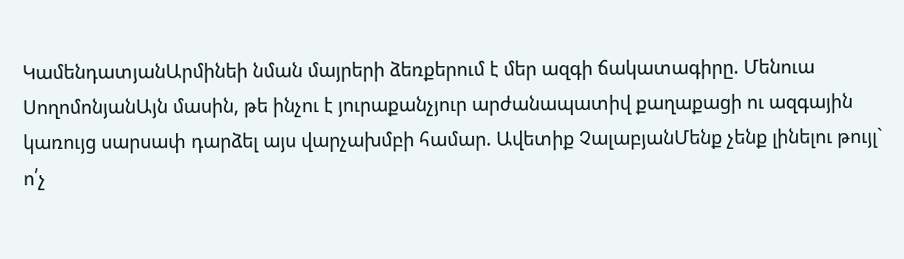ԿամենդատյանԱրմինեի նման մայրերի ձեռքերում է մեր ազգի ճակատագիրը. Մենուա ՍողոմոնյանԱյն մասին, թե ինչու է յուրաքանչյուր արժանապատիվ քաղաքացի ու ազգային կառույց սարսափ դարձել այս վարչախմբի համար. Ավետիք ՉալաբյանՄենք չենք լինելու թույլ` ո՛չ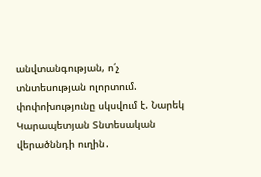անվտանգության, ո՛չ տնտեսության ոլորտում. փոփոխությունը սկսվում է. Նարեկ Կարապետյան Տնտեսական վերածննդի ուղին․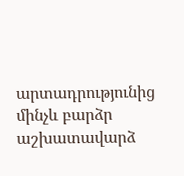արտադրությունից մինչև բարձր աշխատավարձ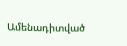Ամենադիտված